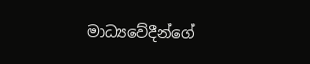මාධ්‍යවේදීන්ගේ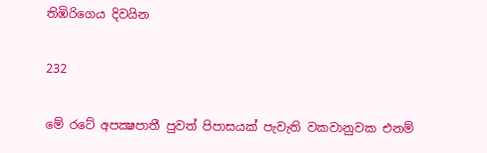තිඹිරිගෙය දිවයින

232

මේ රටේ අපක්‍ෂපාතී පුවත් පිපාසයක් පැවැති වකවානුවක එනම්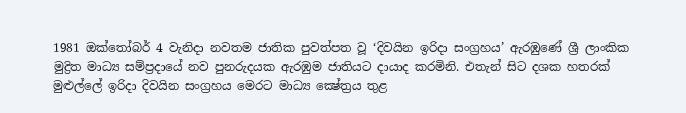1981 ඔක්තෝබර් 4 වැනිදා නවතම ජාතික පුවත්පත වූ ‘දිවයින ඉරිදා සංග්‍රහය’ ඇරඹුණේ ශ්‍රී ලාංකික මුද්‍රිත මාධ්‍ය සම්ප්‍රදායේ නව පුනරුදයක ඇරඹුම ජාතියට දායාද කරමිනි. එතැන් සිට දශක හතරක් මුළුල්ලේ ඉරිදා දිවයින සංග්‍රහය මෙරට මාධ්‍ය ක්‍ෂේත්‍රය තුළ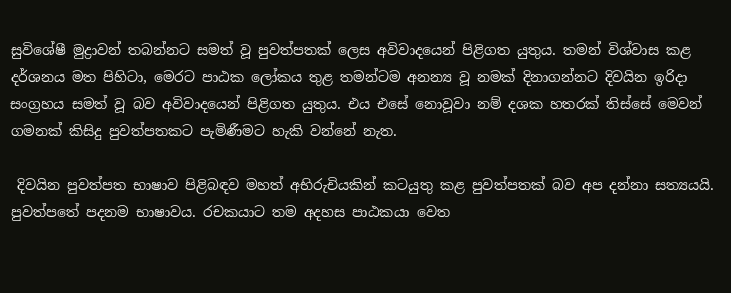සුවිශේෂී මුද්‍රාවන් තබන්නට සමත් වූ පුවත්පතක් ලෙස අවිවාදයෙන් පිළිගත යුතුය. තමන් විශ්වාස කළ දර්ශනය මත පිහිටා, මෙරට පාඨක ලෝකය තුළ තමන්ටම අනන්‍ය වූ නමක් දිනාගන්නට දිවයින ඉරිදා සංග්‍රහය සමත් වූ බව අවිවාදයෙන් පිළිගත යුතුය. එය එසේ නොවූවා නම් දශක හතරක් තිස්සේ මෙවන් ගමනක් කිසිදු පුවත්පතකට පැමිණීමට හැකි වන්නේ නැත.

 දිවයින පුවත්පත භාෂාව පිළිබඳව මහත් අභිරුචියකින් කටයුතු කළ පුවත්පතක් බව අප දන්නා සත්‍යයයි. පුවත්පතේ පදනම භාෂාවය. රචකයාට තම අදහස පාඨකයා වෙත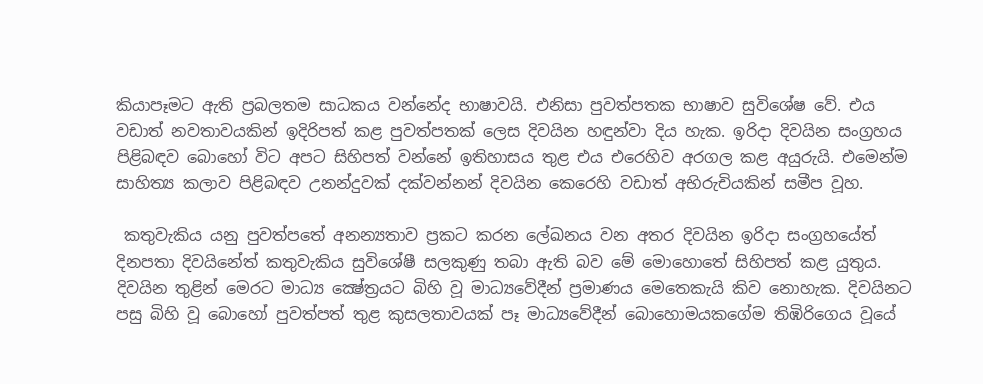කියාපෑමට ඇති ප්‍රබලතම සාධකය වන්නේද භාෂාවයි. එනිසා පුවත්පතක භාෂාව සුවිශේෂ වේ. එය වඩාත් නවතාවයකින් ඉදිරිපත් කළ පුවත්පතක් ලෙස දිවයින හඳුන්වා දිය හැක. ඉරිදා දිවයින සංග්‍රහය පිළිබඳව බොහෝ විට අපට සිහිපත් වන්නේ ඉතිහාසය තුළ එය එරෙහිව අරගල කළ අයුරුයි. එමෙන්ම සාහිත්‍ය කලාව පිළිබඳව උනන්දුවක් දක්වන්නන් දිවයින කෙරෙහි වඩාත් අභිරුචියකින් සමීප වූහ.

 කතුවැකිය යනු පුවත්පතේ අනන්‍යතාව ප්‍රකට කරන ලේඛනය වන අතර දිවයින ඉරිදා සංග්‍රහයේත් දිනපතා දිවයිනේත් කතුවැකිය සුවිශේෂී සලකුණු තබා ඇති බව මේ මොහොතේ සිහිපත් කළ යුතුය. දිවයින තුළින් මෙරට මාධ්‍ය ක්‍ෂේත්‍රයට බිහි වූ මාධ්‍යවේදීන් ප්‍රමාණය මෙතෙකැයි කිව නොහැක. දිවයිනට පසු බිහි වූ බොහෝ පුවත්පත් තුළ කුසලතාවයක් පෑ මාධ්‍යවේදීන් බොහොමයකගේම තිඹිරිගෙය වූයේ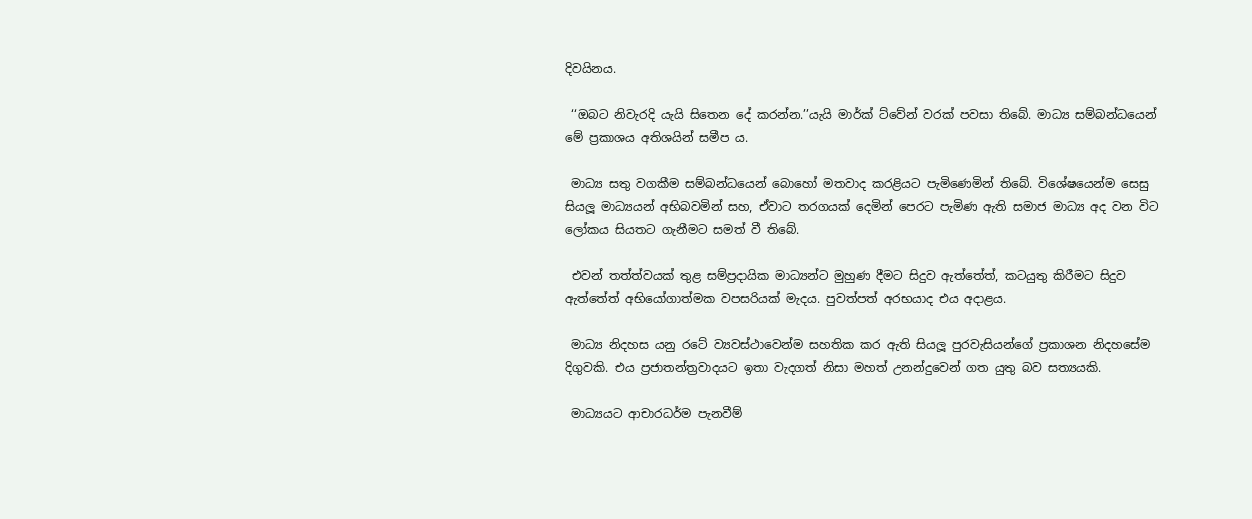දිවයිනය.

 ‘‘ඔබට නිවැරදි යැයි සිතෙන දේ කරන්න.’’යැයි මාර්ක් ට්වේන් වරක් පවසා තිබේ. මාධ්‍ය සම්බන්ධයෙන් මේ ප්‍රකාශය අතිශයින් සමීප ය.

 මාධ්‍ය සතු වගකීම සම්බන්ධයෙන් බොහෝ මතවාද කරළියට පැමිණෙමින් තිබේ. විශේෂයෙන්ම සෙසු සියලූ මාධ්‍යයන් අභිබවමින් සහ, ඒවාට තරගයක් දෙමින් පෙරට පැමිණ ඇති සමාජ මාධ්‍ය අද වන විට ලෝකය සියතට ගැනීමට සමත් වී තිබේ.

 එවන් තත්ත්වයක් තුළ සම්ප්‍රදායික මාධ්‍යන්ට මුහුණ දීමට සිදුව ඇත්තේත්, කටයුතු කිරීමට සිදුව ඇත්තේත් අභියෝගාත්මක වපසරියක් මැදය. පුවත්පත් අරභයාද එය අදාළය.

 මාධ්‍ය නිදහස යනු රටේ ව්‍යවස්ථාවෙන්ම සහතික කර ඇති සියලූ පුරවැසියන්ගේ ප්‍රකාශන නිදහසේම දිගුවකි. එය ප්‍රජාතන්ත්‍රවාදයට ඉතා වැදගත් නිසා මහත් උනන්දුවෙන් ගත යුතු බව සත්‍යයකි.

 මාධ්‍යයට ආචාරධර්ම පැනවීම්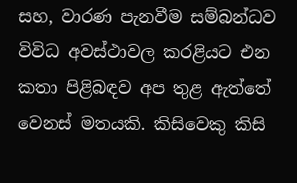සහ, වාරණ පැනවීම සම්බන්ධව විවිධ අවස්ථාවල කරළියට එන කතා පිළිබඳව අප තුළ ඇත්තේ වෙනස් මතයකි. කිසිවෙකු කිසි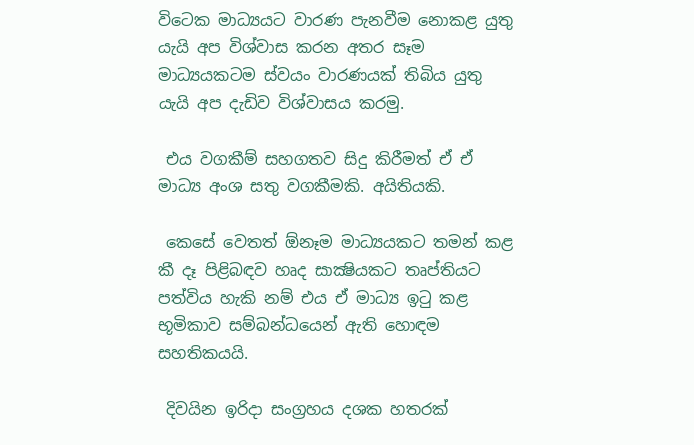විටෙක මාධ්‍යයට වාරණ පැනවීම නොකළ යුතු යැයි අප විශ්වාස කරන අතර සෑම මාධ්‍යයකටම ස්වයං වාරණයක් තිබිය යුතු යැයි අප දැඩිව විශ්වාසය කරමු.

 එය වගකීම් සහගතව සිදු කිරීමත් ඒ ඒ මාධ්‍ය අංශ සතු වගකීමකි. අයිතියකි.

 කෙසේ වෙතත් ඕනෑම මාධ්‍යයකට තමන් කළ කී දෑ පිළිබඳව හෘද සාක්‍ෂියකට තෘප්තියට පත්විය හැකි නම් එය ඒ මාධ්‍ය ඉටු කළ භූමිකාව සම්බන්ධයෙන් ඇති හොඳම සහතිකයයි.

 දිවයින ඉරිදා සංග්‍රහය දශක හතරක්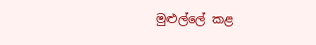මුළුල්ලේ කළ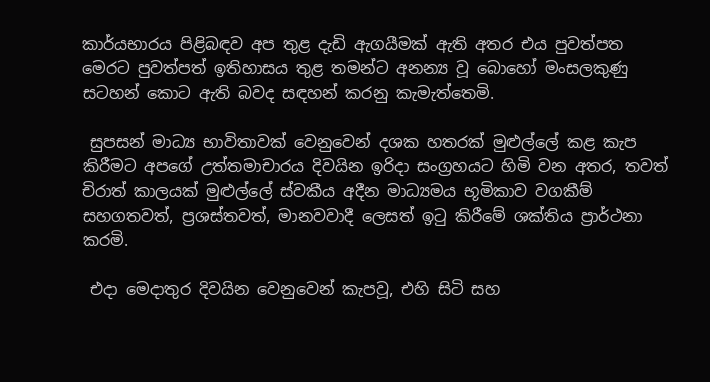කාර්යභාරය පිළිබඳව අප තුළ දැඩි ඇගයීමක් ඇති අතර එය පුවත්පත මෙරට පුවත්පත් ඉතිහාසය තුළ තමන්ට අනන්‍ය වූ බොහෝ මංසලකුණු සටහන් කොට ඇති බවද සඳහන් කරනු කැමැත්තෙමි.

 සුපසන් මාධ්‍ය භාවිතාවක් වෙනුවෙන් දශක හතරක් මුළුල්ලේ කළ කැප කිරීමට අපගේ උත්තමාචාරය දිවයින ඉරිදා සංග්‍රහයට හිමි වන අතර, තවත් චිරාත් කාලයක් මුළුල්ලේ ස්වකීය අදීන මාධ්‍යමය භූමිකාව වගකීම් සහගතවත්, ප්‍රශස්තවත්, මානවවාදී ලෙසත් ඉටු කිරීමේ ශක්තිය ප්‍රාර්ථනා කරමි.

 එදා මෙදාතුර දිවයින වෙනුවෙන් කැපවූ, එහි සිටි සහ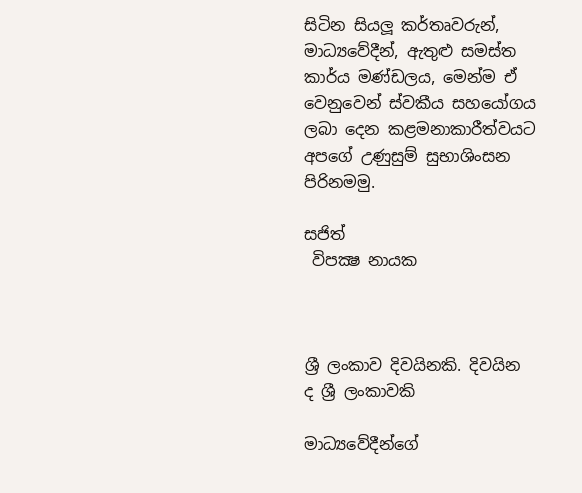සිටින සියලූ කර්තෘවරුන්, මාධ්‍යවේදීන්, ඇතුළු සමස්ත කාර්ය මණ්ඩලය, මෙන්ම ඒ වෙනුවෙන් ස්වකීය සහයෝගය ලබා දෙන කළමනාකාරීත්වයට අපගේ උණුසුම් සුභාශිංසන පිරිනමමු.

සජිත්
 විපක්‍ෂ නායක



ශ්‍රී ලංකාව දිවයිනකි. දිවයින ද ශ්‍රී ලංකාවකි

මාධ්‍යවේදීන්ගේ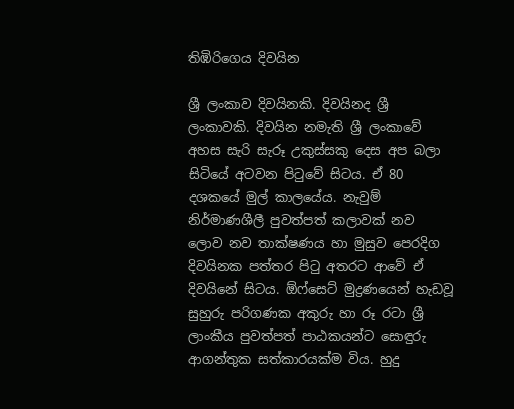තිඹිරිගෙය දිවයින

ශ්‍රී ලංකාව දිවයිනකි. දිවයිනද ශ්‍රී ලංකාවකි. දිවයින නමැති ශ්‍රී ලංකාවේ අහස සැරි සැරූ උකුස්සකු දෙස අප බලා සිටියේ අටවන පිටුවේ සිටය. ඒ 80 දශකයේ මුල් කාලයේය. නැවුම් නිර්මාණශීලී පුවත්පත් කලාවක් නව ලොව නව තාක්ෂණය හා මුසුව පෙරදිග දිවයිනක පත්තර පිටු අතරට ආවේ ඒ දිවයිනේ සිටය. ඕෆ්සෙට් මුද්‍රණයෙන් හැඩවූ සුහුරු පරිගණක අකුරු හා රූ රටා ශ්‍රී ලාංකීය පුවත්පත් පාඨකයන්ට සොඳුරු ආගන්තුක සත්කාරයක්ම විය. හුදු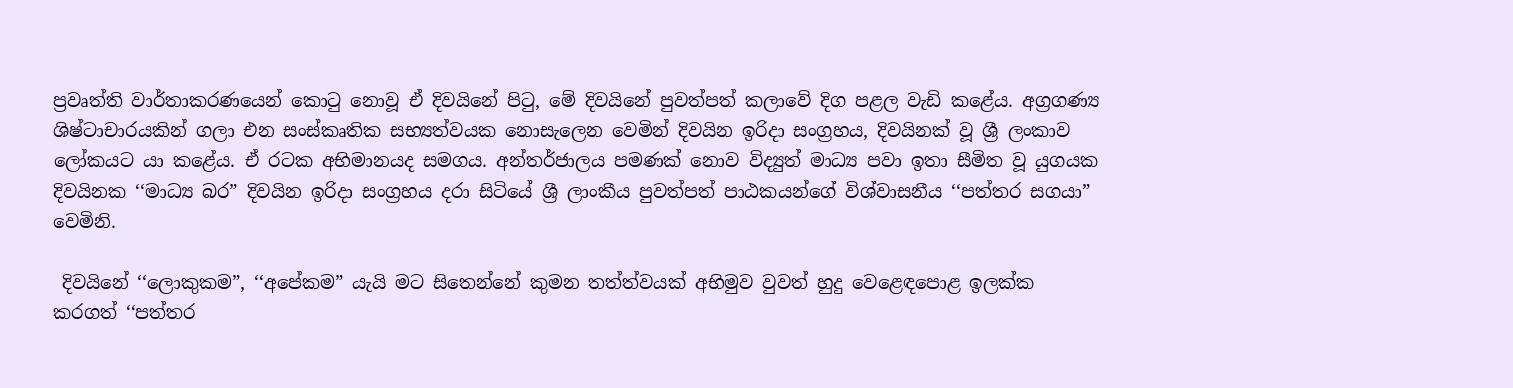ප්‍රවෘත්ති වාර්තාකරණයෙන් කොටු නොවූ ඒ දිවයිනේ පිටු, මේ දිවයිනේ පුවත්පත් කලාවේ දිග පළල වැඩි කළේය. අග්‍රගණ්‍ය ශිෂ්ටාචාරයකින් ගලා එන සංස්කෘතික සභ්‍යත්වයක නොසැලෙන වෙමින් දිවයින ඉරිදා සංග්‍රහය, දිවයිනක් වූ ශ්‍රී ලංකාව ලෝකයට යා කළේය. ඒ රටක අභිමානයද සමගය. අන්තර්ජාලය පමණක් නොව විද්‍යුත් මාධ්‍ය පවා ඉතා සීමිත වූ යුගයක දිවයිනක ‘‘මාධ්‍ය බර” දිවයින ඉරිදා සංග්‍රහය දරා සිටියේ ශ්‍රී ලාංකීය පුවත්පත් පාඨකයන්ගේ විශ්වාසනීය ‘‘පත්තර සගයා” වෙමිනි.

 දිවයිනේ ‘‘ලොකුකම”, ‘‘අපේකම” යැයි මට සිතෙන්නේ කුමන තත්ත්වයක් අභිමුව වුවත් හුදු වෙළෙඳපොළ ඉලක්ක කරගත් ‘‘පත්තර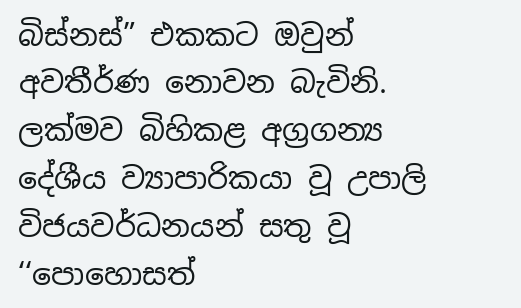බිස්නස්” එකකට ඔවුන් අවතීර්ණ නොවන බැවිනි. ලක්මව බිහිකළ අග්‍රගන්‍ය දේශීය ව්‍යාපාරිකයා වූ උපාලි විජයවර්ධනයන් සතු වූ ‘‘පොහොසත්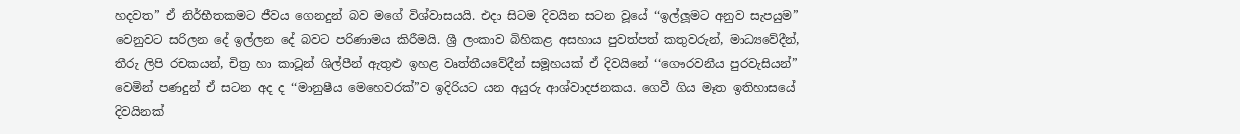හදවත” ඒ නිර්භීතකමට ජීවය ගෙනදුන් බව මගේ විශ්වාසයයි. එදා සිටම දිවයින සටන වූයේ ‘‘ඉල්ලූමට අනුව සැපයුම” වෙනුවට සරිලන දේ ඉල්ලන දේ බවට පරිණාමය කිරීමයි. ශ්‍රී ලංකාව බිහිකළ අසහාය පුවත්පත් කතුවරුන්, මාධ්‍යවේදීන්, තීරු ලිපි රචකයන්, චිත්‍ර හා කාටූන් ශිල්පීන් ඇතුළු ඉහළ වෘත්තීයවේදීන් සමූහයක් ඒ දිවයිනේ ‘‘ගෞරවනීය පුරවැසියන්” වෙමින් පණදුන් ඒ සටන අද ද ‘‘මානුෂීය මෙහෙවරක්”ව ඉදිරියට යන අයුරු ආශ්වාදජනකය. ගෙවී ගිය මෑත ඉතිහාසයේ දිවයිනක්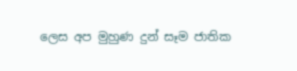ලෙස අප මුහුණ දුන් සෑම ජාතික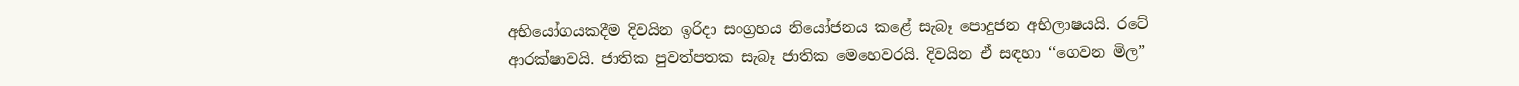අභියෝගයකදීම දිවයින ඉරිදා සංග්‍රහය නියෝජනය කළේ සැබෑ පොදුජන අභිලාෂයයි. රටේ ආරක්ෂාවයි. ජාතික පුවත්පතක සැබෑ ජාතික මෙහෙවරයි. දිවයින ඒ සඳහා ‘‘ගෙවන මිල”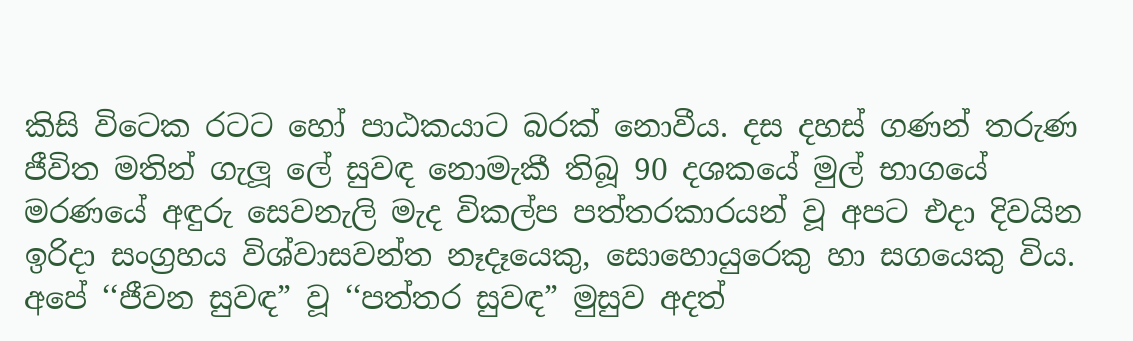කිසි විටෙක රටට හෝ පාඨකයාට බරක් නොවීය. දස දහස් ගණන් තරුණ ජීවිත මතින් ගැලූ ලේ සුවඳ නොමැකී තිබූ 90 දශකයේ මුල් භාගයේ මරණයේ අඳුරු සෙවනැලි මැද විකල්ප පත්තරකාරයන් වූ අපට එදා දිවයින ඉරිදා සංග්‍රහය විශ්වාසවන්ත නෑදෑයෙකු, සොහොයුරෙකු හා සගයෙකු විය. අපේ ‘‘ජීවන සුවඳ” වූ ‘‘පත්තර සුවඳ” මුසුව අදත්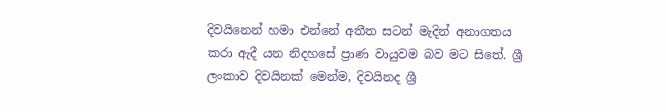දිවයිනෙන් හමා එන්නේ අතීත සටන් මැදින් අනාගතය කරා ඇදී යන නිදහසේ ප්‍රාණ වායුවම බව මට සිතේ. ශ්‍රී ලංකාව දිවයිනක් මෙන්ම, දිවයිනද ශ්‍රී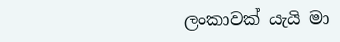ලංකාවක් යැයි මා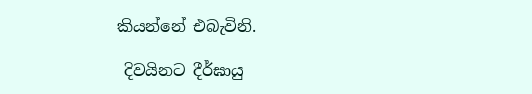කියන්නේ එබැවිනි.

 දිවයිනට දීර්ඝායු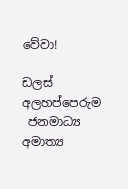වේවා!

ඩලස් අලහප්පෙරුම
 ජනමාධ්‍ය අමාත්‍ය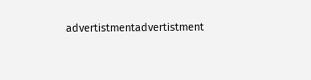advertistmentadvertistment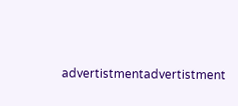advertistmentadvertistment